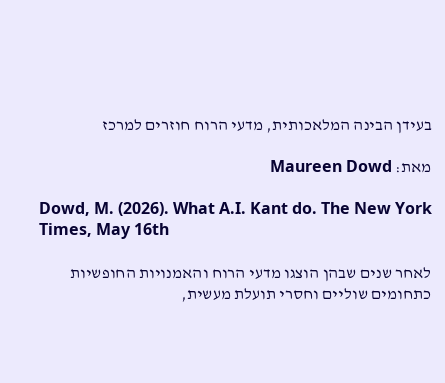בעידן הבינה המלאכותית, מדעי הרוח חוזרים למרכז

מאת: Maureen Dowd

Dowd, M. (2026). What A.I. Kant do. The New York Times, May 16th

לאחר שנים שבהן הוצגו מדעי הרוח והאמנויות החופשיות כתחומים שוליים וחסרי תועלת מעשית,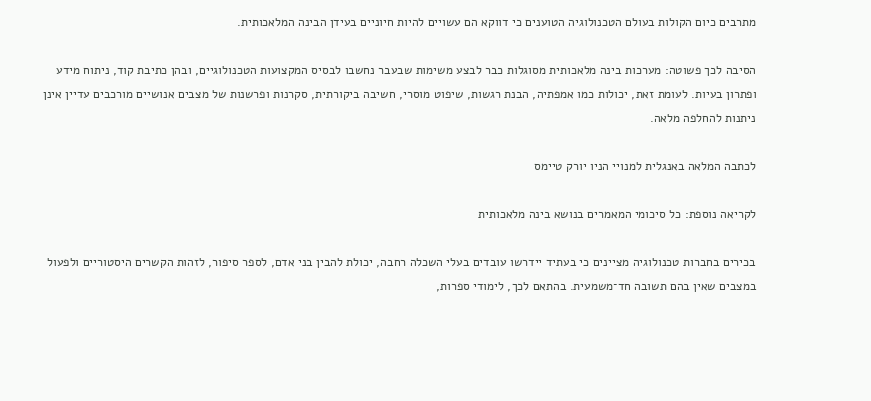מתרבים כיום הקולות בעולם הטכנולוגיה הטוענים כי דווקא הם עשויים להיות חיוניים בעידן הבינה המלאכותית.

הסיבה לכך פשוטה: מערכות בינה מלאכותית מסוגלות כבר לבצע משימות שבעבר נחשבו לבסיס המקצועות הטכנולוגיים, ובהן כתיבת קוד, ניתוח מידע ופתרון בעיות. לעומת זאת, יכולות כמו אמפתיה, הבנת רגשות, שיפוט מוסרי, חשיבה ביקורתית, סקרנות ופרשנות של מצבים אנושיים מורכבים עדיין אינן ניתנות להחלפה מלאה.

לכתבה המלאה באנגלית למנויי הניו יורק טיימס

לקריאה נוספת: כל סיכומי המאמרים בנושא בינה מלאכותית

בכירים בחברות טכנולוגיה מציינים כי בעתיד יידרשו עובדים בעלי השכלה רחבה, יכולת להבין בני אדם, לספר סיפור, לזהות הקשרים היסטוריים ולפעול במצבים שאין בהם תשובה חד־משמעית. בהתאם לכך, לימודי ספרות,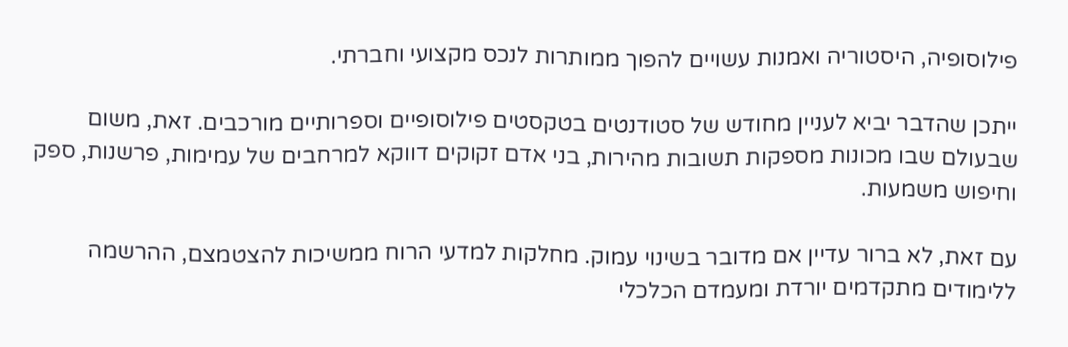פילוסופיה, היסטוריה ואמנות עשויים להפוך ממותרות לנכס מקצועי וחברתי.

ייתכן שהדבר יביא לעניין מחודש של סטודנטים בטקסטים פילוסופיים וספרותיים מורכבים. זאת, משום שבעולם שבו מכונות מספקות תשובות מהירות, בני אדם זקוקים דווקא למרחבים של עמימות, פרשנות, ספק וחיפוש משמעות.

עם זאת, לא ברור עדיין אם מדובר בשינוי עמוק. מחלקות למדעי הרוח ממשיכות להצטמצם, ההרשמה ללימודים מתקדמים יורדת ומעמדם הכלכלי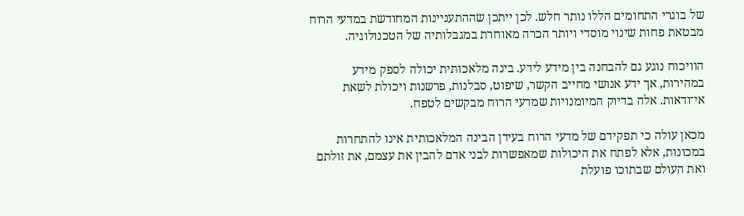של בוגרי התחומים הללו נותר חלש. לכן ייתכן שההתעניינות המחודשת במדעי הרוח מבטאת פחות שינוי מוסדי ויותר הכרה מאוחרת במגבלותיה של הטכנולוגיה.

הוויכוח נוגע גם להבחנה בין מידע לידע. בינה מלאכותית יכולה לספק מידע במהירות, אך ידע אנושי מחייב הקשר, שיפוט, סבלנות, פרשנות ויכולת לשאת אי־ודאות. אלה בדיוק המיומנויות שמדעי הרוח מבקשים לטפח.

מכאן עולה כי תפקידם של מדעי הרוח בעידן הבינה המלאכותית אינו להתחרות במכונות, אלא לפתח את היכולות שמאפשרות לבני אדם להבין את עצמם, את זולתם ואת העולם שבתוכו פועלת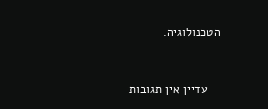הטכנולוגיה.



    עדיין אין תגובות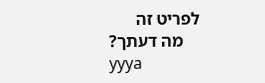לפריט זה
    מה דעתך?
yyya